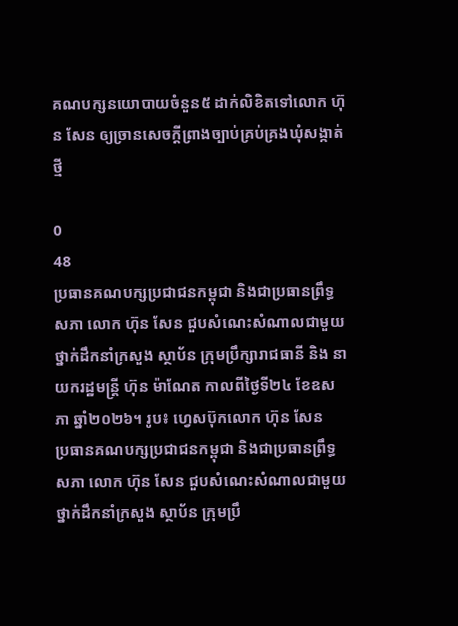គណបក្សនយោបាយចំនួន៥ ដាក់លិខិតទៅលោក ហ៊ុន សែន ឲ្យច្រានសេចក្តីព្រាងច្បាប់គ្រប់គ្រងឃុំសង្កាត់ថ្មី

0
48
ប្រធានគណបក្សប្រជាជនកម្ពុជា និងជាប្រធានព្រឹទ្ធសភា លោក ហ៊ុន សែន ជួបសំណេះសំណាលជាមួយថ្នាក់ដឹកនាំក្រសួង ស្ថាប័ន ក្រុមប្រឹក្សារាជធានី និង នាយករដ្ឋមន្ត្រី ហ៊ុន ម៉ាណែត កាលពីថ្ងៃទី២៤ ខែឧសភា ឆ្នាំ២០២៦។ រូប៖ ហ្វេសប៊ុកលោក ហ៊ុន សែន
ប្រធានគណបក្សប្រជាជនកម្ពុជា និងជាប្រធានព្រឹទ្ធសភា លោក ហ៊ុន សែន ជួបសំណេះសំណាលជាមួយថ្នាក់ដឹកនាំក្រសួង ស្ថាប័ន ក្រុមប្រឹ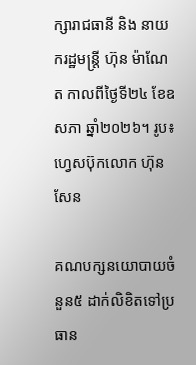ក្សារាជធានី និង នាយករដ្ឋមន្ត្រី ហ៊ុន ម៉ាណែត កាលពីថ្ងៃទី២៤ ខែឧសភា ឆ្នាំ២០២៦។ រូប៖ ហ្វេសប៊ុកលោក ហ៊ុន សែន

គណបក្សនយោបាយចំនួន៥ ដាក់លិខិតទៅប្រធាន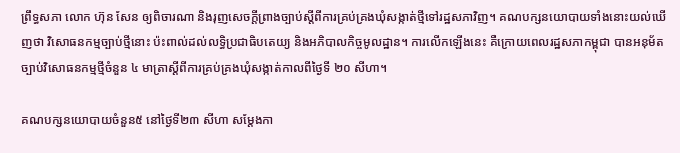ព្រឹទ្ធសភា លោក ហ៊ុន សែន ឲ្យពិចារណា និងរុញសេចក្តីព្រាងច្បាប់ស្តីពីការគ្រប់គ្រងឃុំសង្កាត់ថ្មីទៅរដ្ឋសភាវិញ។ គណបក្សនយោបាយទាំងនោះយល់ឃើញថា វិសោធនកម្មច្បាប់ថ្មីនោះ ប៉ះពាល់ដល់លទ្ធិប្រជាធិបតេយ្យ និងអភិបាលកិច្ចមូលដ្ឋាន។ ការលើកឡើងនេះ គឺក្រោយពេលរដ្ឋសភាកម្ពុជា បានអនុម័តច្បាប់វិសោធនកម្មថ្មីចំនួន ៤ មាត្រាស្ដីពីការគ្រប់គ្រងឃុំសង្កាត់កាលពីថ្ងៃទី ២០ សីហា។

គណបក្សនយោបាយចំនួន៥ នៅថ្ងៃទី២៣ សីហា សម្តែងកា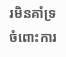រមិនគាំទ្រចំពោះការ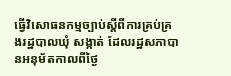ធ្វើវិសោធនកម្មច្បាប់ស្ដីពីការគ្រប់គ្រងរដ្ឋបាលឃុំ សង្កាត់ ដែលរដ្ឋសភាបានអនុម័តកាលពីថ្ងៃ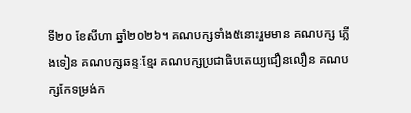ទី២០ ខែសីហា ឆ្នាំ២០២៦។ គណបក្សទាំង៥នោះរួមមាន គណបក្ស ភ្លើងទៀន គណបក្សឆន្ទៈខ្មែរ គណបក្សប្រជាធិបតេយ្យជឿនលឿន គណបក្សកែទម្រង់ក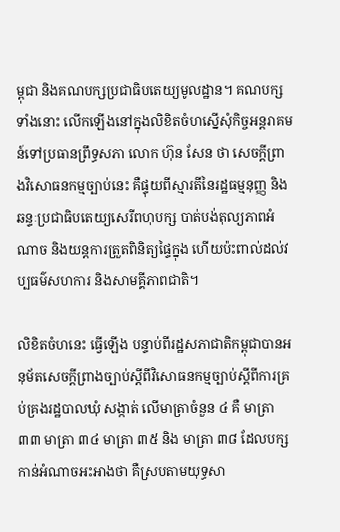ម្ពុជា និងគណបក្សប្រជាធិបតេយ្យមូលដ្ឋាន។ គណបក្សទាំងនោះ លើកឡើងនៅក្នុងលិខិតចំហស្នើសុំកិច្ចអន្តរាគមន៍ទៅប្រធានព្រឹទ្ធសភា លោក ហ៊ុន សែន ថា សេចក្តីព្រាងវិសោធនកម្មច្បាប់នេះ គឺផ្ទុយពីស្មារតីនៃរដ្ឋធម្មនុញ្ញ និងឆន្ទៈប្រជាធិបតេយ្យសេរីពហុបក្ស បាត់បង់តុល្យភាពអំណាច និងយន្តការត្រួតពិនិត្យផ្ទៃក្នុង ហើយប៉ះពាល់ដល់វប្បធម៌សហការ និងសាមគ្គីភាពជាតិ។

លិខិតចំហនេះ ធ្វើឡើង បន្ទាប់ពីរដ្ឋសភាជាតិកម្ពុជាបានអនុម័តសេចក្តីព្រាងច្បាប់ស្ដីពីវិសោធនកម្មច្បាប់ស្ដីពីការគ្រប់គ្រងរដ្ឋបាលឃុំ សង្កាត់ លើមាត្រាចំនួន ៤ គឺ មាត្រា ៣៣ មាត្រា ៣៤ មាត្រា ៣៥ និង មាត្រា ៣៨ ដែលបក្សកាន់អំណាចអះអាងថា គឺស្របតាមយុទ្ធសា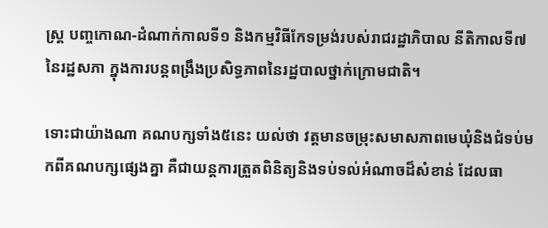ស្ត្រ បញ្ចកោណ-ដំណាក់កាលទី១ និងកម្មវិធីកែទម្រង់របស់រាជរដ្ឋាភិបាល នីតិកាលទី៧ នៃរដ្ឋសភា ក្នុងការបន្តពង្រឹងប្រសិទ្ធភាពនៃរដ្ឋបាលថ្នាក់ក្រោមជាតិ។

ទោះជាយ៉ាងណា គណបក្សទាំង៥នេះ យល់ថា វត្តមានចម្រុះសមាសភាពមេឃុំនិងជំទប់មកពីគណបក្សផ្សេងគ្នា គឺជាយន្តការត្រួតពិនិត្យនិងទប់ទល់អំណាចដ៏សំខាន់ ដែលធា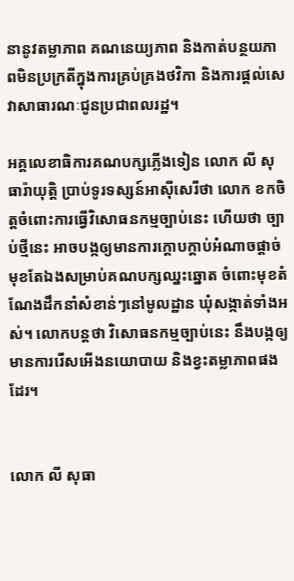នានូវតម្លាភាព គណនេយ្យភាព និងកាត់បន្ថយភាពមិនប្រក្រតីក្នុងការគ្រប់គ្រងថវិកា និងការផ្តល់សេវាសាធារណៈជូនប្រជាពលរដ្ឋ។

អគ្គលេខាធិការគណបក្សភ្លើងទៀន លោក លី សុធារ៉ាយុត្តិ ប្រាប់ទូរទស្សន៍អាស៊ីសេរីថា លោក ខកចិត្តចំពោះការធ្វើវិសោធនកម្មច្បាប់នេះ ហើយថា ច្បាប់ថ្មីនេះ អាចបង្កឲ្យមានការក្តោបក្តាប់អំណាចផ្ដាច់មុខតែឯងសម្រាប់គណបក្សឈ្នះឆ្នោត ចំពោះមុខតំណែងដឹកនាំសំខាន់ៗនៅមូលដ្ឋាន ឃុំសង្កាត់ទាំងអស់។ លោកបន្តថា វិសោធនកម្មច្បាប់នេះ នឹងបង្កឲ្យមានការរើសអើងនយោបាយ និងខ្វះតម្លាភាពផងដែរ។


លោក លី សុធា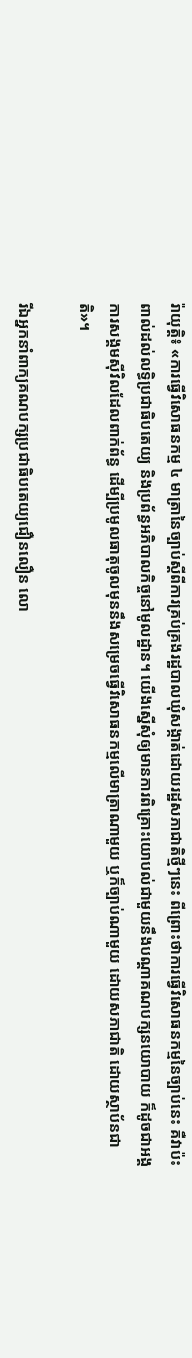រ៉ាយុត្តិ៖ «ការធ្វើវិសោធនកម្ម ៤ មាត្រានៃច្បាប់ស្ដីពីការគ្រប់គ្រងរដ្ឋបាលឃុំសង្កាត់ដោយរដ្ឋសភាជាតិថ្មីៗនេះ ពីព្រោះថាការធ្វើវិសោធនកម្មនៃច្បាប់នេះ គឺវាប៉ះពាល់ដល់លទ្ធិប្រជាធិបតេយ្យ និងប្រព័ន្ធអភិបាលកិច្ចនៅមូលដ្ឋាន។ យើងស្នើសុំឲ្យមានការពិគ្រោះយោបល់ជាមួយនឹងបណ្ដាគណបក្សនយោបាយ ក៏ដូចជាអង្គការសង្គមស៊ីវិលដែលពាក់ព័ន្ធ ដើម្បីប្រមូលធាតុចូលមុននឹងសម្រេចធ្វើវិសោធនកម្មលើមាត្រាណាមួយ ឬក៏ច្បាប់ណាមួយ ដោយសភាជាតិ ដោយស្ថាប័នជាតិ»។

រីឯអ្នកនាំពាក្យគណបក្សប្រជាធិបតេយ្យជឿនលឿន លោ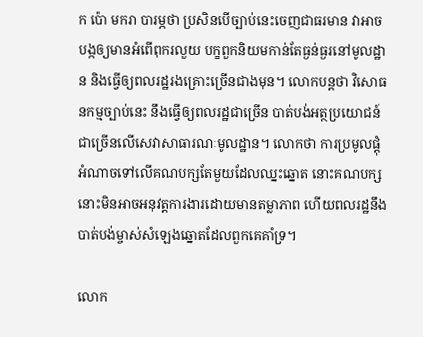ក ប៉ោ មករា បារម្ភថា ប្រសិនបើច្បាប់នេះចេញជាធរមាន វាអាចបង្កឲ្យមានអំពើពុករលួយ បក្ខពួកនិយមកាន់តែធ្ងន់ធ្ងរនៅមូលដ្ឋាន និងធ្វើឲ្យពលរដ្ឋរងគ្រោះច្រើនជាងមុន។ លោកបន្តថា វិសោធនកម្មច្បាប់នេះ នឹងធ្វើឲ្យពលរដ្ឋជាច្រើន បាត់បង់អត្ថប្រយោជន៍ជាច្រើនលើសេវាសាធារណៈមូលដ្ឋាន។ លោកថា ការប្រមូលផ្តុំអំណាចទៅលើគណបក្សតែមួយដែលឈ្នះឆ្នោត នោះគណបក្សនោះមិនអាចអនុវត្តការងារដោយមានតម្លាភាព ហើយពលរដ្ឋនឹងបាត់បង់ម្ចាស់សំឡេងឆ្នោតដែលពួកគេគាំទ្រ។

លោក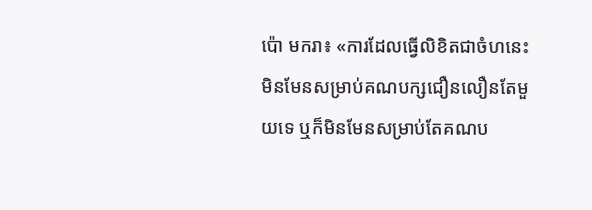ប៉ោ មករា៖ «ការដែលធ្វើលិខិតជាចំហនេះ មិនមែនសម្រាប់គណបក្សជឿនលឿនតែមួយទេ ឬក៏មិនមែនសម្រាប់តែគណប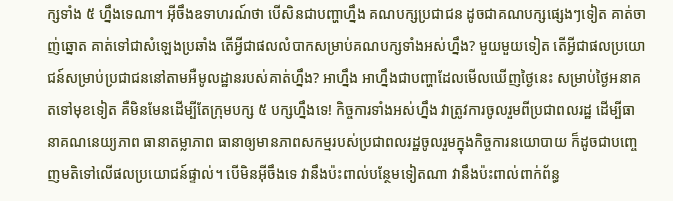ក្សទាំង ៥ ហ្នឹងទេណា។ អ៊ីចឹងឧទាហរណ៍ថា បើសិនជាបញ្ហាហ្នឹង គណបក្សប្រជាជន ដូចជាគណបក្សផ្សេងៗទៀត គាត់ចាញ់ឆ្នោត គាត់ទៅជាសំឡេងប្រឆាំង តើអ្វីជាផលលំបាកសម្រាប់គណបក្សទាំងអស់ហ្នឹង? មួយមួយទៀត តើអ្វីជាផលប្រយោជន៍សម្រាប់ប្រជាជននៅតាមអឺមូលដ្ឋានរបស់គាត់ហ្នឹង? អាហ្នឹង អាហ្នឹងជាបញ្ហាដែលមើលឃើញថ្ងៃនេះ សម្រាប់ថ្ងៃអនាគតទៅមុខទៀត គឺមិនមែនដើម្បីតែក្រុមបក្ស ៥ បក្សហ្នឹងទេ! កិច្ចការទាំងអស់ហ្នឹង វាត្រូវការចូលរួមពីប្រជាពលរដ្ឋ ដើម្បីធានាគណនេយ្យភាព ធានាតម្លាភាព ធានាឲ្យមានភាពសកម្មរបស់ប្រជាពលរដ្ឋចូលរួមក្នុងកិច្ចការនយោបាយ ក៏ដូចជាបញ្ចេញមតិទៅលើផលប្រយោជន៍ផ្ទាល់។ បើមិនអ៊ីចឹងទេ វានឹងប៉ះពាល់បន្ថែមទៀតណា វានឹងប៉ះពាល់ពាក់ព័ន្ធ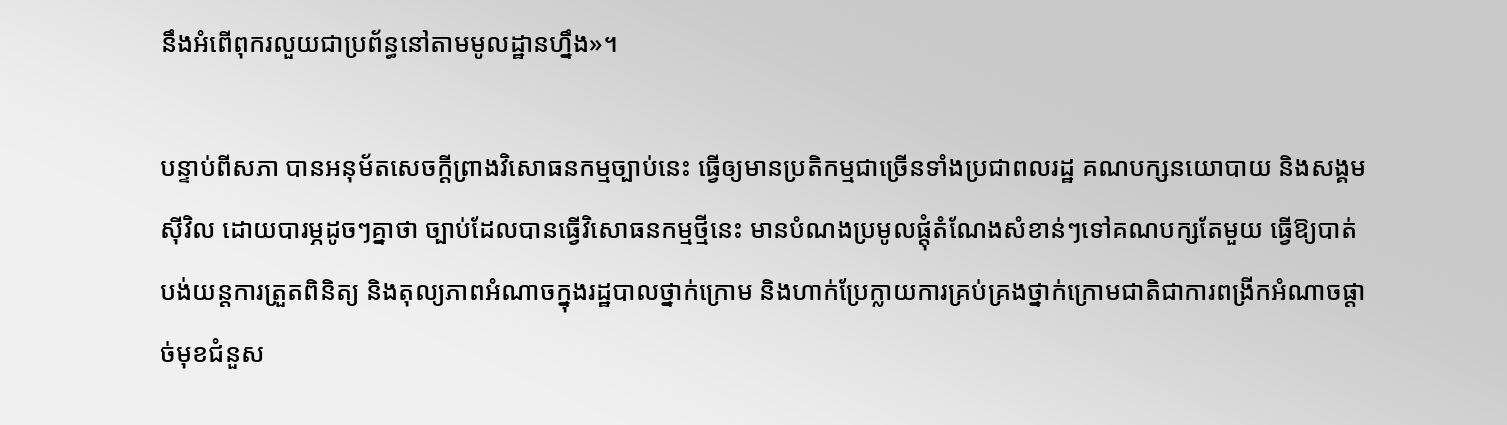នឹងអំពើពុករលួយជាប្រព័ន្ធនៅតាមមូលដ្ឋានហ្នឹង»។

បន្ទាប់ពីសភា បានអនុម័តសេចក្តីព្រាងវិសោធនកម្មច្បាប់នេះ ធ្វើឲ្យមានប្រតិកម្មជាច្រើនទាំងប្រជាពលរដ្ឋ គណបក្សនយោបាយ និងសង្គមស៊ីវិល ដោយបារម្ភដូចៗគ្នាថា ច្បាប់ដែលបានធ្វើវិសោធនកម្មថ្មីនេះ មានបំណងប្រមូលផ្តុំតំណែងសំខាន់ៗទៅគណបក្សតែមួយ ធ្វើឱ្យបាត់បង់យន្តការត្រួតពិនិត្យ និងតុល្យភាពអំណាចក្នុងរដ្ឋបាលថ្នាក់ក្រោម និងហាក់ប្រែក្លាយការគ្រប់គ្រងថ្នាក់ក្រោមជាតិជាការពង្រីកអំណាចផ្ដាច់មុខជំនួស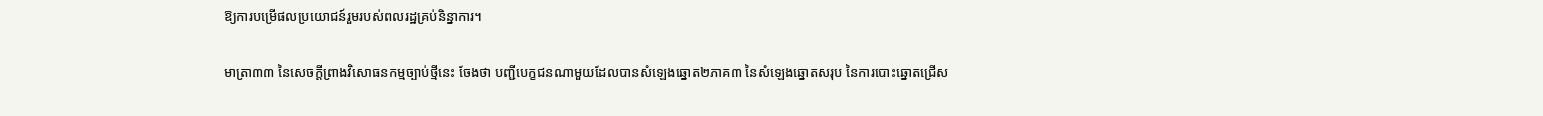ឱ្យការបម្រើផលប្រយោជន៍រួមរបស់ពលរដ្ឋគ្រប់និន្នាការ។

មាត្រា៣៣ នៃសេចក្តីព្រាងវិសោធនកម្មច្បាប់ថ្មីនេះ ចែងថា បញ្ជីបេក្ខជនណាមួយដែលបានសំឡេងឆ្នោត២ភាគ៣ នៃសំឡេងឆ្នោតសរុប នៃការបោះឆ្នោតជ្រើស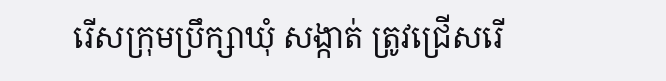រើសក្រុមប្រឹក្សាឃុំ សង្កាត់ ត្រូវជ្រើសរើ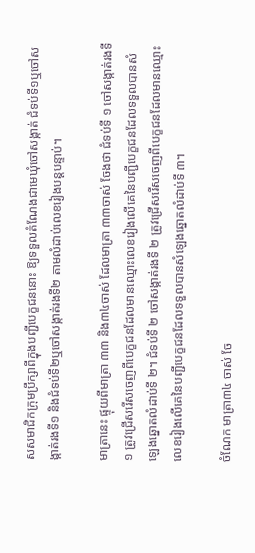សសមាជិកក្រុមប្រឹក្សាពីក្នុងបញ្ជីបេក្ខជននោះ ឱ្យទទួលតំណែងជាមេឃុំចៅសង្កាត់ ជំទប់ទី១ឬចៅសង្កាត់រងទី១ និងជំទប់ទី២ឬចៅសង្កាត់រងទី២ តាមលំដាប់លេខរៀងបន្តបន្ទាប់។

មាត្រានេះ ផ្ទុយពីមាត្រា ៣៣ និង៣៤ចាស់ ដែលមាត្រា ៣៣ចាស់ ចែងថា ជំទប់ទី ១ ចៅសង្កាត់រងទី ១ ត្រូវជ្រើសរើសចេញពីបេក្ខជនដែលមានឈ្មោះលេខរៀងលើគេនៃបញ្ជីបេក្ខជនដែលទទួលបានសំឡេងឆ្នោតលំដាប់ទី ២។ ជំទប់ទី ២ ចៅសង្កាត់រងទី ២ ត្រូវជ្រើសរើសចេញពីបេក្ខជនដែលមានឈ្មោះលេខរៀងលើគេនៃបញ្ជីបេក្ខជនដែលទទួលបានសំឡេងឆ្នោតលំដាប់ទី ៣។

ចំណែក មាត្រា៣៤ ចាស់ ចែ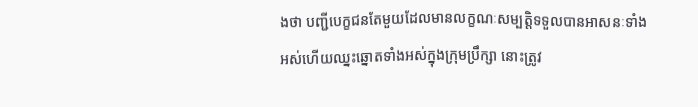ងថា បញ្ជីបេក្ខជនតែមួយដែលមានលក្ខណៈសម្បត្តិទទួលបានអាសនៈទាំងអស់ហើយឈ្នះឆ្នោតទាំងអស់ក្នុងក្រុមប្រឹក្សា នោះត្រូវ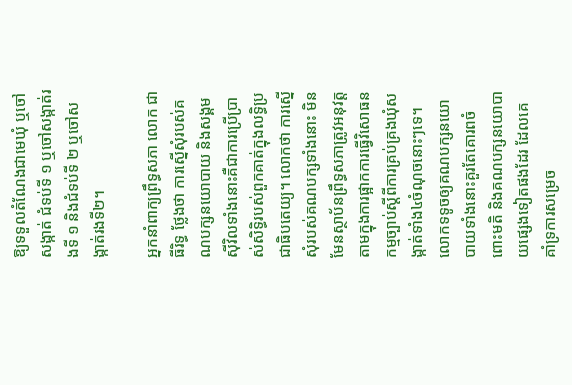ឱ្យទទួលតំណែងជាមេឃុំ ឬចៅសង្កាត់ ជំទប់ទី ១ ឬចៅសង្កាត់រងទី ១ និងជំទប់ទី ២ ឬចៅសង្កាត់រងទី២។

អ្នកនាំពាក្យព្រឹទ្ធសភា លោក ជា ធីរិទ្ធ ថ្លែងថា ការស្នើសុំរបស់គណបក្សនយោបាយ និងសង្គមស៊ីវិលទាំងនោះគឺជាការប្រើប្រាស់សិទ្ធិរបស់ពួកគាត់ក្នុងលទ្ធិប្រជាធិបតេយ្យ។ លោកថា ការស្នើសុំរបស់គណបក្សទាំងនោះ មិនមែនស្ថាប័នព្រឹទ្ធសភាត្រូវអនុវត្តតាមក្នុងការផ្អាកការធ្វើវិសោធនកម្មច្បាប់ស្តីពីការគ្រប់គ្រងឃុំសង្កាត់ទាំង៤ចំណុចនោះៗទេ។ លោកទទូចឲ្យគណបក្សនយោបាយទាំងនោះគួរតែគោរពចំពោះមតិ និងគណបក្សនយោបាយផ្សេងទៀតផងដែរ ដែលគេគាំទ្រការសម្រេច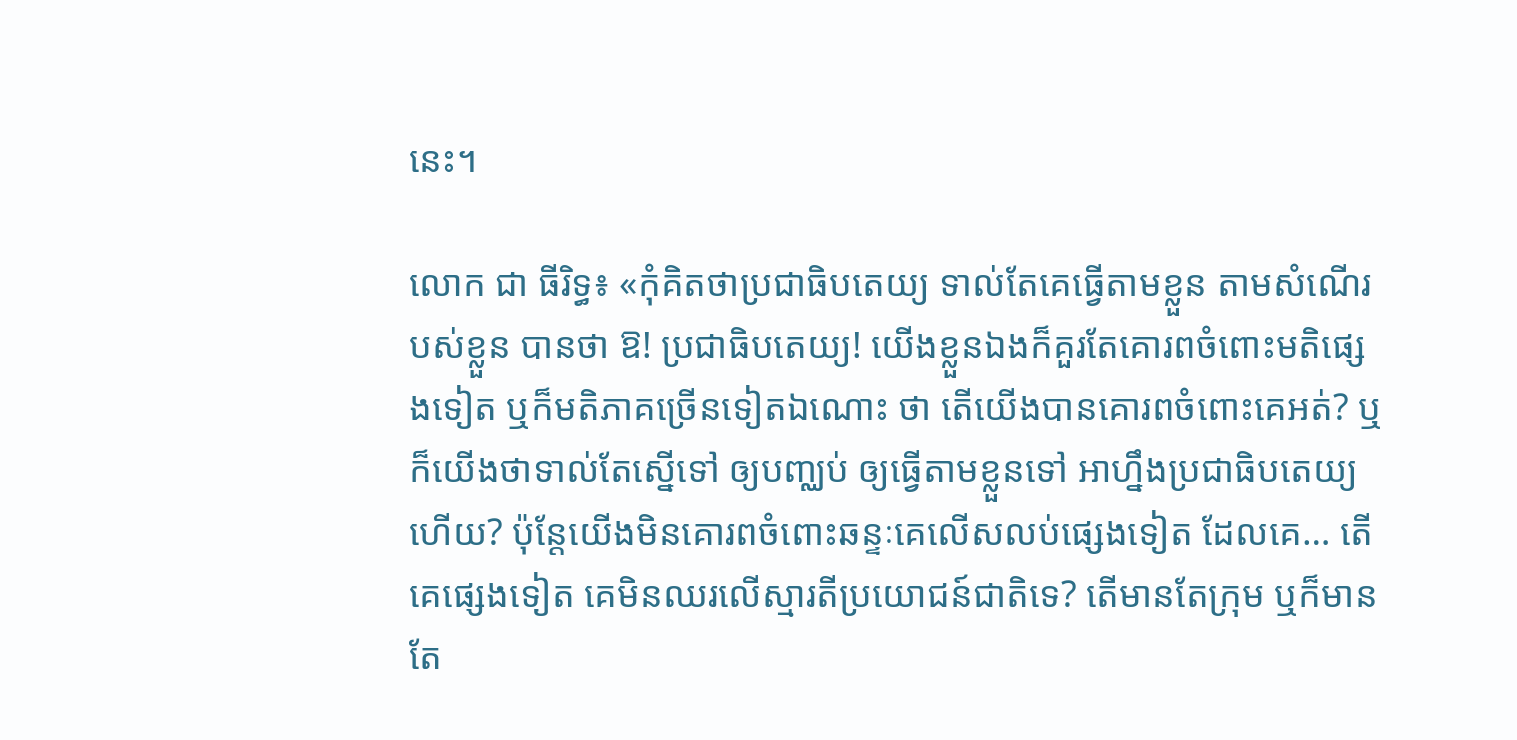នេះ។

លោក ជា ធីរិទ្ធ៖ «កុំគិតថាប្រជាធិបតេយ្យ ទាល់តែគេធ្វើតាមខ្លួន តាមសំណើរបស់ខ្លួន បានថា ឱ! ប្រជាធិបតេយ្យ! យើងខ្លួនឯងក៏គួរតែគោរពចំពោះមតិផ្សេងទៀត ឬក៏មតិភាគច្រើនទៀតឯណោះ ថា តើយើងបានគោរពចំពោះគេអត់? ឬក៏យើងថាទាល់តែស្នើទៅ ឲ្យបញ្ឈប់ ឲ្យធ្វើតាមខ្លួនទៅ អាហ្នឹងប្រជាធិបតេយ្យហើយ? ប៉ុន្តែយើងមិនគោរពចំពោះឆន្ទៈគេលើសលប់ផ្សេងទៀត ដែលគេ… តើគេផ្សេងទៀត គេមិនឈរលើស្មារតីប្រយោជន៍ជាតិទេ? តើមានតែក្រុម ឬក៏មានតែ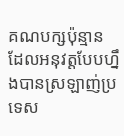គណបក្សប៉ុន្មាន ដែលអនុវត្តបែបហ្នឹងបានស្រឡាញ់ប្រទេស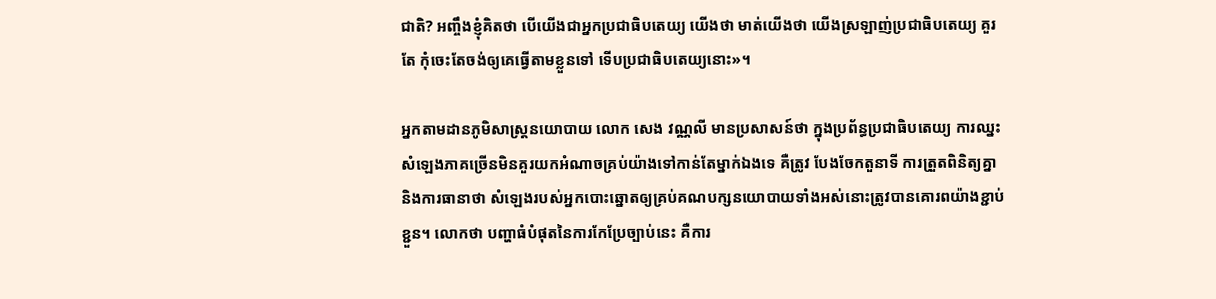ជាតិ? អញ្ចឹងខ្ញុំគិតថា បើយើងជាអ្នកប្រជាធិបតេយ្យ យើងថា មាត់យើងថា យើងស្រឡាញ់ប្រជាធិបតេយ្យ គួរតែ កុំចេះតែចង់ឲ្យគេធ្វើតាមខ្លួនទៅ ទើបប្រជាធិបតេយ្យនោះ»។

អ្នកតាមដានភូមិសាស្ត្រនយោបាយ លោក សេង វណ្ណលី មានប្រសាសន៍ថា ក្នុងប្រព័ន្ធប្រជាធិបតេយ្យ ការឈ្នះសំឡេងភាគច្រើនមិនគួរយកអំណាចគ្រប់យ៉ាងទៅកាន់តែម្នាក់ឯងទេ គឺត្រូវ បែងចែកតួនាទី ការត្រួតពិនិត្យគ្នា និងការធានាថា សំឡេងរបស់អ្នកបោះឆ្នោតឲ្យគ្រប់គណបក្សនយោបាយទាំងអស់នោះត្រូវបានគោរពយ៉ាងខ្ជាប់ខ្ជួន។ លោកថា បញ្ហាធំបំផុតនៃការកែប្រែច្បាប់នេះ គឺការ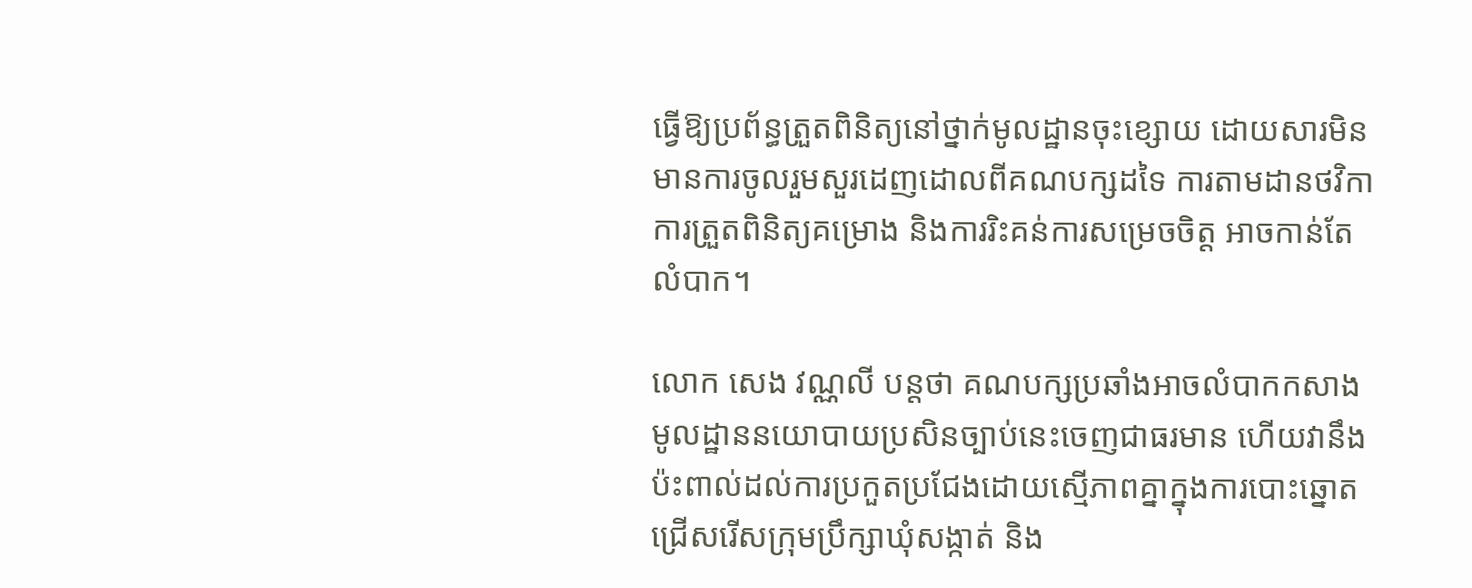ធ្វើឱ្យប្រព័ន្ធត្រួតពិនិត្យនៅថ្នាក់មូលដ្ឋានចុះខ្សោយ ដោយសារមិនមានការចូលរួមសួរដេញដោលពីគណបក្សដទៃ ការតាមដានថវិកា ការត្រួតពិនិត្យគម្រោង និងការរិះគន់ការសម្រេចចិត្ត អាចកាន់តែលំបាក។

លោក សេង វណ្ណលី បន្តថា គណបក្សប្រឆាំងអាចលំបាកកសាងមូលដ្ឋាននយោបាយប្រសិនច្បាប់នេះចេញជាធរមាន ហើយវានឹងប៉ះពាល់ដល់ការប្រកួតប្រជែងដោយស្មើភាពគ្នាក្នុងការបោះឆ្នោតជ្រើសរើសក្រុមប្រឹក្សាឃុំសង្កាត់ និង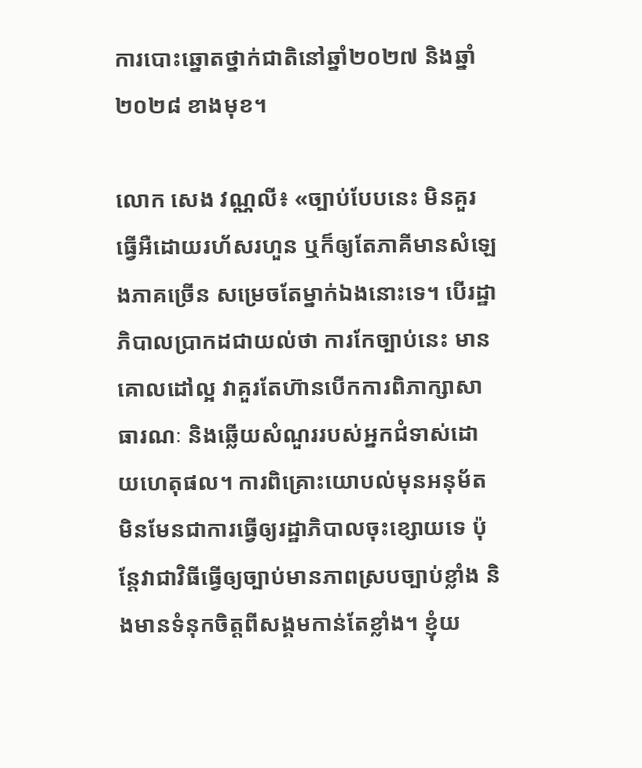ការបោះឆ្នោតថ្នាក់ជាតិនៅឆ្នាំ២០២៧ និងឆ្នាំ២០២៨ ខាងមុខ។

លោក សេង វណ្ណលី៖ «ច្បាប់បែបនេះ មិនគួរធ្វើអឺដោយរហ័សរហួន ឬក៏ឲ្យតែភាគីមានសំឡេងភាគច្រើន សម្រេចតែម្នាក់ឯងនោះទេ។ បើរដ្ឋាភិបាលប្រាកដជាយល់ថា ការកែច្បាប់នេះ មានគោលដៅល្អ វាគួរតែហ៊ានបើកការពិភាក្សាសាធារណៈ និងឆ្លើយសំណួររបស់អ្នកជំទាស់ដោយហេតុផល។ ការពិគ្រោះយោបល់មុនអនុម័ត មិនមែនជាការធ្វើឲ្យរដ្ឋាភិបាលចុះខ្សោយទេ ប៉ុន្តែវាជាវិធីធ្វើឲ្យច្បាប់មានភាពស្របច្បាប់ខ្លាំង និងមានទំនុកចិត្តពីសង្គមកាន់តែខ្លាំង។ ខ្ញុំយ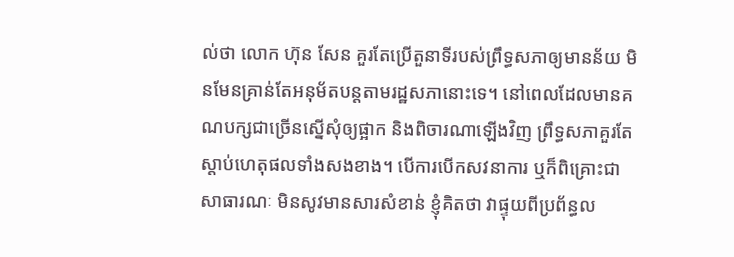ល់ថា លោក ហ៊ុន សែន គួរតែប្រើតួនាទីរបស់ព្រឹទ្ធសភាឲ្យមានន័យ មិនមែនគ្រាន់តែអនុម័តបន្តតាមរដ្ឋសភានោះទេ។ នៅពេលដែលមានគណបក្សជាច្រើនស្នើសុំឲ្យផ្អាក និងពិចារណាឡើងវិញ ព្រឹទ្ធសភាគួរតែស្តាប់ហេតុផលទាំងសងខាង។ បើការបើកសវនាការ ឬក៏ពិគ្រោះជាសាធារណៈ មិនសូវមានសារសំខាន់ ខ្ញុំគិតថា វាផ្ទុយពីប្រព័ន្ធល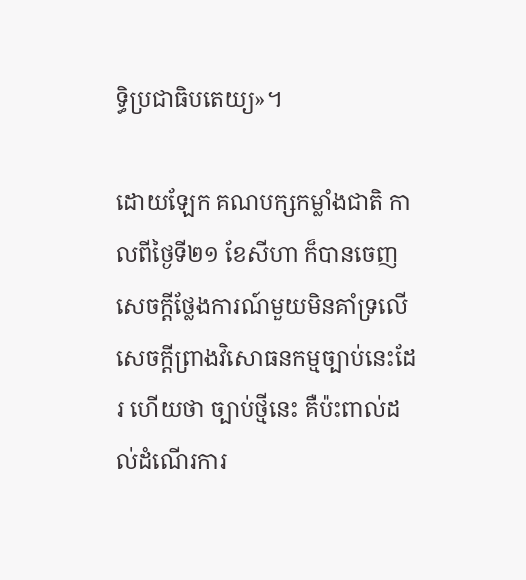ទ្ធិប្រជាធិបតេយ្យ»។

ដោយឡែក គណបក្សកម្លាំងជាតិ កាលពីថ្ងៃទី២១ ខែសីហា ក៏បានចេញសេចក្តីថ្លែងការណ៍មួយមិនគាំទ្រលើសេចក្តីព្រាងវិសោធនកម្មច្បាប់នេះដែរ ហើយថា ច្បាប់ថ្មីនេះ គឺប៉ះពាល់ដល់ដំណើរការ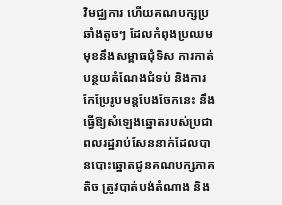វិមជ្ឈការ ហើយគណបក្សប្រឆាំងតូចៗ ដែលកំពុងប្រឈមមុខនឹងសម្ពាធជុំទិស ការកាត់បន្ថយតំណែងជំទប់ និងការកែប្រែរូបមន្តបែងចែកនេះ នឹងធ្វើឱ្យសំឡេងឆ្នោតរបស់ប្រជាពលរដ្ឋរាប់សែននាក់ដែលបានបោះឆ្នោតជូនគណបក្សភាគតិច ត្រូវបាត់បង់តំណាង និង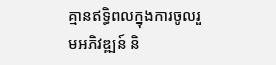គ្មានឥទ្ធិពលក្នុងការចូលរួមអភិវឌ្ឍន៍ និ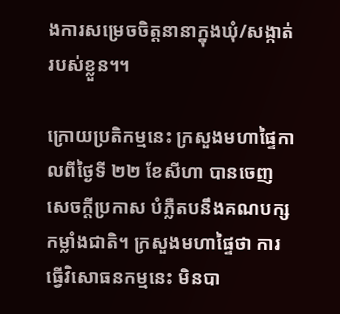ងការសម្រេចចិត្តនានាក្នុងឃុំ/សង្កាត់របស់ខ្លួន។។

ក្រោយប្រតិកម្មនេះ ក្រសួងមហាផ្ទៃកាលពីថ្ងៃទី ២២ ខែសីហា បានចេញសេចក្តីប្រកាស បំភ្លឺតបនឹងគណបក្សកម្លាំងជាតិ។ ក្រសួងមហាផ្ទៃថា ការធ្វើវិសោធនកម្មនេះ មិនបា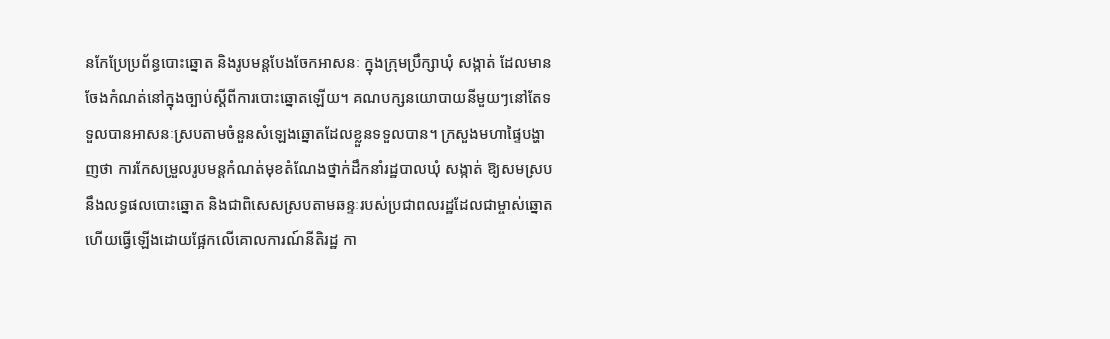នកែប្រែប្រព័ន្ធបោះឆ្នោត និងរូបមន្តបែងចែកអាសនៈ ក្នុងក្រុមប្រឹក្សាឃុំ សង្កាត់ ដែលមានចែងកំណត់នៅក្នុងច្បាប់ស្ដីពីការបោះឆ្នោតឡើយ។ គណបក្សនយោបាយនីមួយៗនៅតែទទួលបានអាសនៈស្របតាមចំនួនសំឡេងឆ្នោតដែលខ្លួនទទួលបាន។ ក្រសួងមហាផ្ទៃបង្ហាញថា ការកែសម្រួលរូបមន្តកំណត់មុខតំណែងថ្នាក់ដឹកនាំរដ្ឋបាលឃុំ សង្កាត់ ឱ្យសមស្របនឹងលទ្ធផលបោះឆ្នោត និងជាពិសេសស្របតាមឆន្ទៈរបស់ប្រជាពលរដ្ឋដែលជាម្ចាស់ឆ្នោត ហើយធ្វើឡើងដោយផ្អែកលើគោលការណ៍នីតិរដ្ឋ កា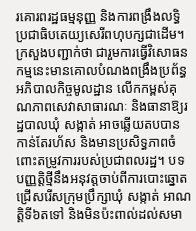រគោរពរដ្ឋធម្មនុញ្ញ និងការពង្រឹងលទ្ធិប្រជាធិបតេយ្យសេរីពហុបក្សជាដើម។ ក្រសួងបញ្ជាក់ថា ជារួមការធ្វើវិសោធនកម្មនេះមានគោលបំណងពង្រឹងប្រព័ន្ធអភិបាលកិច្ចមូលដ្ឋាន លើកកម្ពស់គុណភាពសេវាសាធារណៈ និងធានាឱ្យរដ្ឋបាលឃុំ សង្កាត់ អាចឆ្លើយតបបានកាន់តែរហ័ស និងមានប្រសិទ្ធភាពចំពោះតម្រូវការរបស់ប្រជាពលរដ្ឋ។ បទបញ្ញត្តិថ្មីនឹងអនុវត្តចាប់ពីការបោះឆ្នោតជ្រើសរើសក្រុមប្រឹក្សាឃុំ សង្កាត់ អាណត្តិទី៦តទៅ និងមិនប៉ះពាល់ដល់សមា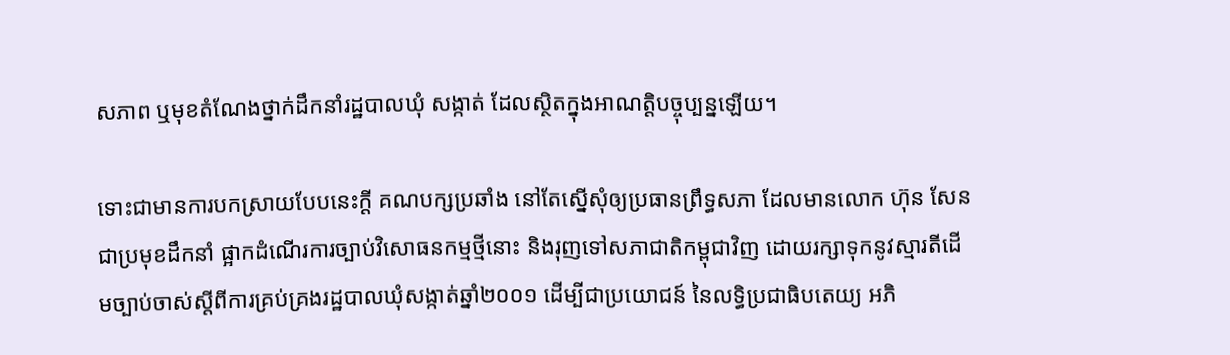សភាព ឬមុខតំណែងថ្នាក់ដឹកនាំរដ្ឋបាលឃុំ សង្កាត់ ដែលស្ថិតក្នុងអាណត្តិបច្ចុប្បន្នឡើយ។

ទោះជាមានការបកស្រាយបែបនេះក្តី គណបក្សប្រឆាំង នៅតែស្នើសុំឲ្យប្រធានព្រឹទ្ធសភា ដែលមានលោក ហ៊ុន សែន ជាប្រមុខដឹកនាំ ផ្អាកដំណើរការច្បាប់វិសោធនកម្មថ្មីនោះ និងរុញទៅសភាជាតិកម្ពុជាវិញ ដោយរក្សាទុកនូវស្មារតីដើមច្បាប់ចាស់ស្ដីពីការគ្រប់គ្រងរដ្ឋបាលឃុំសង្កាត់ឆ្នាំ២០០១ ដើម្បីជាប្រយោជន៍ នៃលទ្ធិប្រជាធិបតេយ្យ អភិ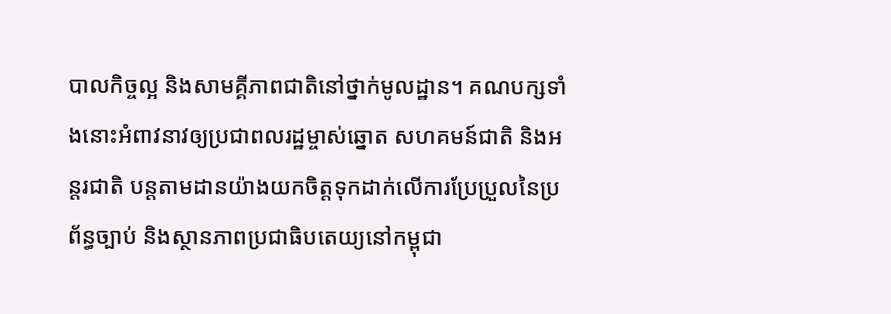បាលកិច្ចល្អ និងសាមគ្គីភាពជាតិនៅថ្នាក់មូលដ្ឋាន។ គណបក្សទាំងនោះអំពាវនាវឲ្យប្រជាពលរដ្ឋម្ចាស់ឆ្នោត សហគមន៍ជាតិ និងអន្តរជាតិ បន្តតាមដានយ៉ាងយកចិត្តទុកដាក់លើការប្រែប្រួលនៃប្រព័ន្ធច្បាប់ និងស្ថានភាពប្រជាធិបតេយ្យនៅកម្ពុជា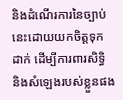និងដំណើរការនៃច្បាប់នេះដោយយកចិត្តទុកដាក់ ដើម្បីការពារសិទ្ធិ និងសំឡេងរបស់ខ្លួនផង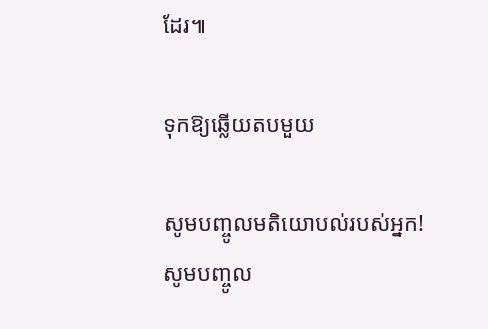ដែរ៕

ទុកឱ្យឆ្លើយតបមួយ

សូមបញ្ចូលមតិយោបល់របស់អ្នក!
សូមបញ្ចូល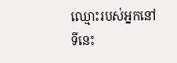ឈ្មោះរបស់អ្នកនៅទីនេះ